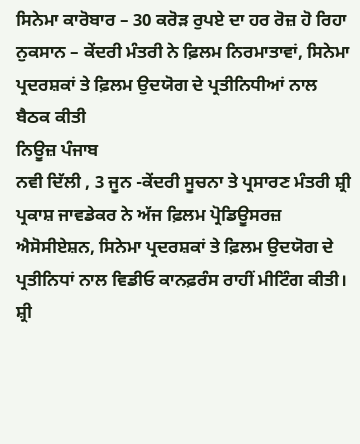ਸਿਨੇਮਾ ਕਾਰੋਬਾਰ – 30 ਕਰੋੜ ਰੁਪਏ ਦਾ ਹਰ ਰੋਜ਼ ਹੋ ਰਿਹਾ ਨੁਕਸਾਨ – ਕੇਂਦਰੀ ਮੰਤਰੀ ਨੇ ਫ਼ਿਲਮ ਨਿਰਮਾਤਾਵਾਂ, ਸਿਨੇਮਾ ਪ੍ਰਦਰਸ਼ਕਾਂ ਤੇ ਫ਼ਿਲਮ ਉਦਯੋਗ ਦੇ ਪ੍ਰਤੀਨਿਧੀਆਂ ਨਾਲ ਬੈਠਕ ਕੀਤੀ
ਨਿਊਜ਼ ਪੰਜਾਬ
ਨਵੀ ਦਿੱਲੀ , 3 ਜੂਨ -ਕੇਂਦਰੀ ਸੂਚਨਾ ਤੇ ਪ੍ਰਸਾਰਣ ਮੰਤਰੀ ਸ਼੍ਰੀ ਪ੍ਰਕਾਸ਼ ਜਾਵਡੇਕਰ ਨੇ ਅੱਜ ਫ਼ਿਲਮ ਪ੍ਰੋਡਿਊਸਰਜ਼ ਐਸੋਸੀਏਸ਼ਨ, ਸਿਨੇਮਾ ਪ੍ਰਦਰਸ਼ਕਾਂ ਤੇ ਫ਼ਿਲਮ ਉਦਯੋਗ ਦੇ ਪ੍ਰਤੀਨਿਧਾਂ ਨਾਲ ਵਿਡੀਓ ਕਾਨਫ਼ਰੰਸ ਰਾਹੀਂ ਮੀਟਿੰਗ ਕੀਤੀ। ਸ਼੍ਰੀ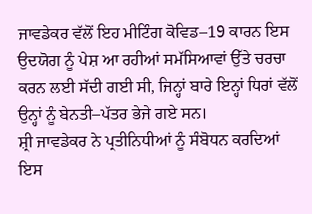ਜਾਵਡੇਕਰ ਵੱਲੋਂ ਇਹ ਮੀਟਿੰਗ ਕੋਵਿਡ–19 ਕਾਰਨ ਇਸ ਉਦਯੋਗ ਨੂੰ ਪੇਸ਼ ਆ ਰਹੀਆਂ ਸਮੱਸਿਆਵਾਂ ਉੱਤੇ ਚਰਚਾ ਕਰਨ ਲਈ ਸੱਦੀ ਗਈ ਸੀ, ਜਿਨ੍ਹਾਂ ਬਾਰੇ ਇਨ੍ਹਾਂ ਧਿਰਾਂ ਵੱਲੋਂ ਉਨ੍ਹਾਂ ਨੂੰ ਬੇਨਤੀ–ਪੱਤਰ ਭੇਜੇ ਗਏ ਸਨ।
ਸ਼੍ਰੀ ਜਾਵਡੇਕਰ ਨੇ ਪ੍ਰਤੀਨਿਧੀਆਂ ਨੂੰ ਸੰਬੋਧਨ ਕਰਦਿਆਂ ਇਸ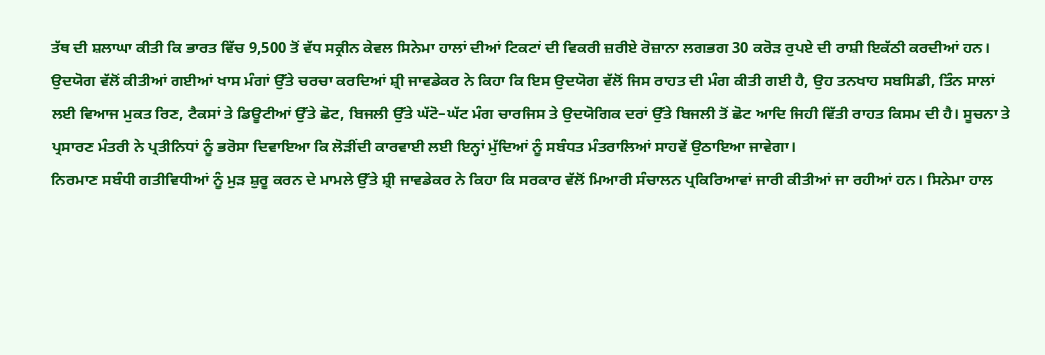ਤੱਥ ਦੀ ਸ਼ਲਾਘਾ ਕੀਤੀ ਕਿ ਭਾਰਤ ਵਿੱਚ 9,500 ਤੋਂ ਵੱਧ ਸਕ੍ਰੀਨ ਕੇਵਲ ਸਿਨੇਮਾ ਹਾਲਾਂ ਦੀਆਂ ਟਿਕਟਾਂ ਦੀ ਵਿਕਰੀ ਜ਼ਰੀਏ ਰੋਜ਼ਾਨਾ ਲਗਭਗ 30 ਕਰੋੜ ਰੁਪਏ ਦੀ ਰਾਸ਼ੀ ਇਕੱਠੀ ਕਰਦੀਆਂ ਹਨ। ਉਦਯੋਗ ਵੱਲੋਂ ਕੀਤੀਆਂ ਗਈਆਂ ਖਾਸ ਮੰਗਾਂ ਉੱਤੇ ਚਰਚਾ ਕਰਦਿਆਂ ਸ਼੍ਰੀ ਜਾਵਡੇਕਰ ਨੇ ਕਿਹਾ ਕਿ ਇਸ ਉਦਯੋਗ ਵੱਲੋਂ ਜਿਸ ਰਾਹਤ ਦੀ ਮੰਗ ਕੀਤੀ ਗਈ ਹੈ, ਉਹ ਤਨਖਾਹ ਸਬਸਿਡੀ, ਤਿੰਨ ਸਾਲਾਂ ਲਈ ਵਿਆਜ ਮੁਕਤ ਰਿਣ, ਟੈਕਸਾਂ ਤੇ ਡਿਊਟੀਆਂ ਉੱਤੇ ਛੋਟ, ਬਿਜਲੀ ਉੱਤੇ ਘੱਟੋ–ਘੱਟ ਮੰਗ ਚਾਰਜਿਸ ਤੇ ਉਦਯੋਗਿਕ ਦਰਾਂ ਉੱਤੇ ਬਿਜਲੀ ਤੋਂ ਛੋਟ ਆਦਿ ਜਿਹੀ ਵਿੱਤੀ ਰਾਹਤ ਕਿਸਮ ਦੀ ਹੈ। ਸੂਚਨਾ ਤੇ ਪ੍ਰਸਾਰਣ ਮੰਤਰੀ ਨੇ ਪ੍ਰਤੀਨਿਧਾਂ ਨੂੰ ਭਰੋਸਾ ਦਿਵਾਇਆ ਕਿ ਲੋੜੀਂਦੀ ਕਾਰਵਾਈ ਲਈ ਇਨ੍ਹਾਂ ਮੁੱਦਿਆਂ ਨੂੰ ਸਬੰਧਤ ਮੰਤਰਾਲਿਆਂ ਸਾਹਵੇਂ ਉਠਾਇਆ ਜਾਵੇਗਾ।
ਨਿਰਮਾਣ ਸਬੰਧੀ ਗਤੀਵਿਧੀਆਂ ਨੂੰ ਮੁੜ ਸ਼ੁਰੂ ਕਰਨ ਦੇ ਮਾਮਲੇ ਉੱਤੇ ਸ਼੍ਰੀ ਜਾਵਡੇਕਰ ਨੇ ਕਿਹਾ ਕਿ ਸਰਕਾਰ ਵੱਲੋਂ ਮਿਆਰੀ ਸੰਚਾਲਨ ਪ੍ਰਕਿਰਿਆਵਾਂ ਜਾਰੀ ਕੀਤੀਆਂ ਜਾ ਰਹੀਆਂ ਹਨ। ਸਿਨੇਮਾ ਹਾਲ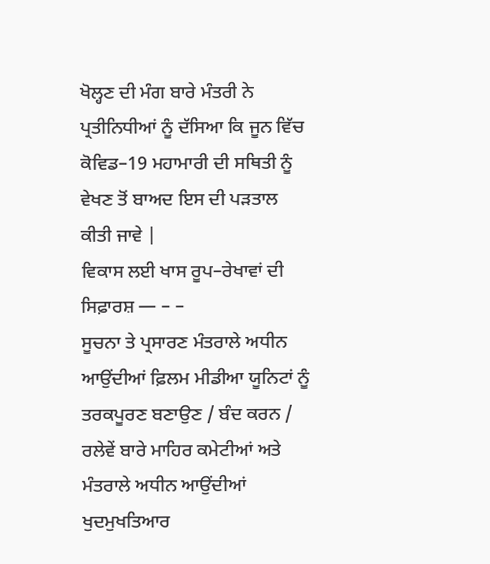ਖੋਲ੍ਹਣ ਦੀ ਮੰਗ ਬਾਰੇ ਮੰਤਰੀ ਨੇ ਪ੍ਰਤੀਨਿਧੀਆਂ ਨੂੰ ਦੱਸਿਆ ਕਿ ਜੂਨ ਵਿੱਚ ਕੋਵਿਡ–19 ਮਹਾਮਾਰੀ ਦੀ ਸਥਿਤੀ ਨੂੰ ਵੇਖਣ ਤੋਂ ਬਾਅਦ ਇਸ ਦੀ ਪੜਤਾਲ ਕੀਤੀ ਜਾਵੇ |
ਵਿਕਾਸ ਲਈ ਖਾਸ ਰੂਪ–ਰੇਖਾਵਾਂ ਦੀ ਸਿਫ਼ਾਰਸ਼ — – –
ਸੂਚਨਾ ਤੇ ਪ੍ਰਸਾਰਣ ਮੰਤਰਾਲੇ ਅਧੀਨ ਆਉਂਦੀਆਂ ਫ਼ਿਲਮ ਮੀਡੀਆ ਯੂਨਿਟਾਂ ਨੂੰ ਤਰਕਪੂਰਣ ਬਣਾਉਣ / ਬੰਦ ਕਰਨ / ਰਲੇਵੇਂ ਬਾਰੇ ਮਾਹਿਰ ਕਮੇਟੀਆਂ ਅਤੇ ਮੰਤਰਾਲੇ ਅਧੀਨ ਆਉਂਦੀਆਂ ਖੁਦਮੁਖਤਿਆਰ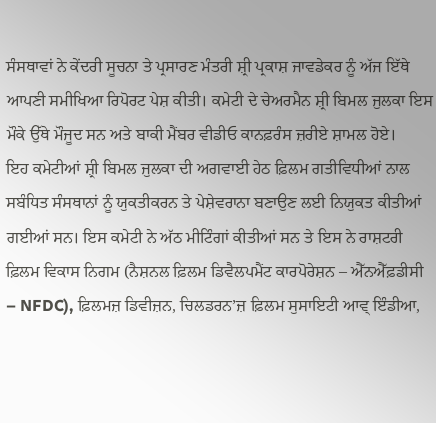ਸੰਸਥਾਵਾਂ ਨੇ ਕੇਂਦਰੀ ਸੂਚਨਾ ਤੇ ਪ੍ਰਸਾਰਣ ਮੰਤਰੀ ਸ਼੍ਰੀ ਪ੍ਰਕਾਸ਼ ਜਾਵਡੇਕਰ ਨੂੰ ਅੱਜ ਇੱਥੇ ਆਪਣੀ ਸਮੀਖਿਆ ਰਿਪੋਰਟ ਪੇਸ਼ ਕੀਤੀ। ਕਮੇਟੀ ਦੇ ਚੇਅਰਮੈਨ ਸ਼੍ਰੀ ਬਿਮਲ ਜੁਲਕਾ ਇਸ ਮੌਕੇ ਉੱਥੇ ਮੌਜੂਦ ਸਨ ਅਤੇ ਬਾਕੀ ਮੈਂਬਰ ਵੀਡੀਓ ਕਾਨਫ਼ਰੰਸ ਜ਼ਰੀਏ ਸ਼ਾਮਲ ਹੋਏ।
ਇਹ ਕਮੇਟੀਆਂ ਸ਼੍ਰੀ ਬਿਮਲ ਜੁਲਕਾ ਦੀ ਅਗਵਾਈ ਹੇਠ ਫ਼ਿਲਮ ਗਤੀਵਿਧੀਆਂ ਨਾਲ ਸਬੰਧਿਤ ਸੰਸਥਾਨਾਂ ਨੂੰ ਯੁਕਤੀਕਰਨ ਤੇ ਪੇਸ਼ੇਵਰਾਨਾ ਬਣਾਉਣ ਲਈ ਨਿਯੁਕਤ ਕੀਤੀਆਂ ਗਈਆਂ ਸਨ। ਇਸ ਕਮੇਟੀ ਨੇ ਅੱਠ ਮੀਟਿੰਗਾਂ ਕੀਤੀਆਂ ਸਨ ਤੇ ਇਸ ਨੇ ਰਾਸ਼ਟਰੀ ਫ਼ਿਲਮ ਵਿਕਾਸ ਨਿਗਮ (ਨੈਸ਼ਨਲ ਫ਼ਿਲਮ ਡਿਵੈਲਪਮੈਂਟ ਕਾਰਪੋਰੇਸ਼ਨ – ਐੱਨਐੱਫ਼ਡੀਸੀ – NFDC), ਫ਼ਿਲਮਜ਼ ਡਿਵੀਜ਼ਨ, ਚਿਲਡਰਨ’ਜ਼ ਫ਼ਿਲਮ ਸੁਸਾਇਟੀ ਆਵ੍ ਇੰਡੀਆ,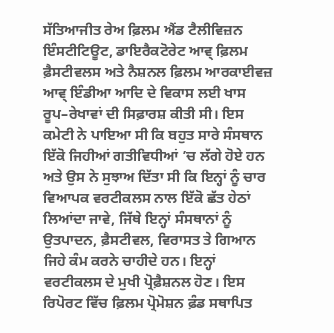ਸੱਤਿਆਜੀਤ ਰੇਅ ਫ਼ਿਲਮ ਐਂਡ ਟੈਲੀਵਿਜ਼ਨ ਇੰਸਟੀਟਿਊਟ, ਡਾਇਰੈਕਟੋਰੇਟ ਆਵ੍ ਫ਼ਿਲਮ ਫ਼ੈਸਟੀਵਲਸ ਅਤੇ ਨੈਸ਼ਨਲ ਫ਼ਿਲਮ ਆਰਕਾਈਵਜ਼ ਆਵ੍ ਇੰਡੀਆ ਆਦਿ ਦੇ ਵਿਕਾਸ ਲਈ ਖਾਸ ਰੂਪ–ਰੇਖਾਵਾਂ ਦੀ ਸਿਫ਼ਾਰਸ਼ ਕੀਤੀ ਸੀ। ਇਸ ਕਮੇਟੀ ਨੇ ਪਾਇਆ ਸੀ ਕਿ ਬਹੁਤ ਸਾਰੇ ਸੰਸਥਾਨ ਇੱਕੋ ਜਿਹੀਆਂ ਗਤੀਵਿਧੀਆਂ ’ਚ ਲੱਗੇ ਹੋਏ ਹਨ ਅਤੇ ਉਸ ਨੇ ਸੁਝਾਅ ਦਿੱਤਾ ਸੀ ਕਿ ਇਨ੍ਹਾਂ ਨੂੰ ਚਾਰ ਵਿਆਪਕ ਵਰਟੀਕਲਸ ਨਾਲ ਇੱਕੋ ਛੱਤ ਹੇਠਾਂ ਲਿਆਂਦਾ ਜਾਵੇ, ਜਿੱਥੇ ਇਨ੍ਹਾਂ ਸੰਸਥਾਨਾਂ ਨੂੰ ਉਤਪਾਦਨ, ਫ਼ੈਸਟੀਵਲ, ਵਿਰਾਸਤ ਤੇ ਗਿਆਨ ਜਿਹੇ ਕੰਮ ਕਰਨੇ ਚਾਹੀਦੇ ਹਨ। ਇਨ੍ਹਾਂ ਵਰਟੀਕਲਸ ਦੇ ਮੁਖੀ ਪ੍ਰੋਫ਼ੈਸ਼ਨਲ ਹੋਣ। ਇਸ ਰਿਪੋਰਟ ਵਿੱਚ ਫ਼ਿਲਮ ਪ੍ਰੋਮੋਸ਼ਨ ਫ਼ੰਡ ਸਥਾਪਿਤ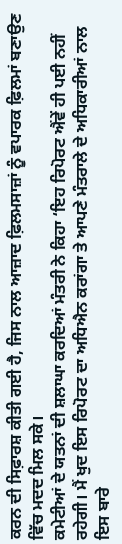ਕਰਨ ਦੀ ਸਿਫ਼ਾਰਸ਼ ਕੀਤੀ ਗਈ ਹੈ, ਜਿਸ ਨਾਲ ਆਜ਼ਾਦ ਫ਼ਿਲਮਸਾਜ਼ਾਂ ਨੂੰ ਵਪਾਰਕ ਫ਼ਿਲਮਾਂ ਬਣਾਉਣ ਵਿੱਚ ਮਦਦ ਮਿਲ ਸਕੇ।
ਕਮੇਟੀਆਂ ਦੇ ਯਤਨਾਂ ਦੀ ਸ਼ਲਾਘਾ ਕਰਦਿਆਂ ਮੰਤਰੀ ਨੇ ਕਿਹਾ ‘ਇਹ ਰਿਪੋਰਟ ਐਂਵੇਂ ਹੀ ਪਈ ਨਹੀਂ ਰਹੇਗੀ। ਮੈਂ ਖੁਦ ਇਸ ਰਿਪੋਰਟ ਦਾ ਅਧਿਐਨ ਕਰਾਂਗਾ ਤੇ ਆਪਣੇ ਮੰਤਰਾਲੇ ਦੇ ਅਧਿਕਾਰੀਆਂ ਨਾਲ ਇਸ ਬਾਰੇ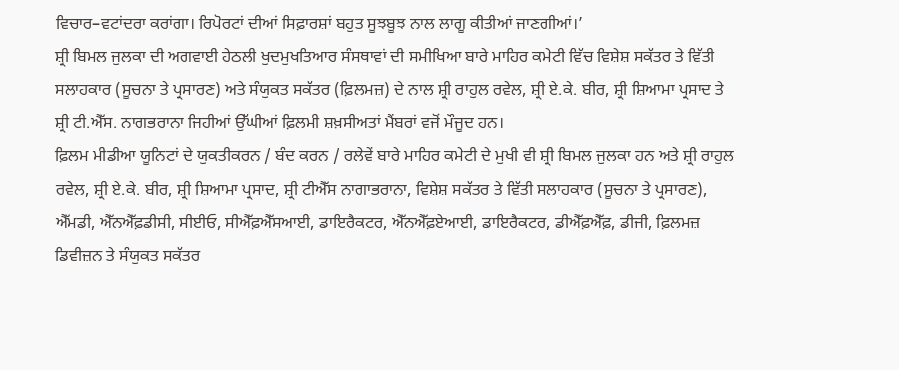ਵਿਚਾਰ–ਵਟਾਂਦਰਾ ਕਰਾਂਗਾ। ਰਿਪੋਰਟਾਂ ਦੀਆਂ ਸਿਫ਼ਾਰਸ਼ਾਂ ਬਹੁਤ ਸੂਝਬੂਝ ਨਾਲ ਲਾਗੂ ਕੀਤੀਆਂ ਜਾਣਗੀਆਂ।’
ਸ਼੍ਰੀ ਬਿਮਲ ਜੁਲਕਾ ਦੀ ਅਗਵਾਈ ਹੇਠਲੀ ਖੁਦਮੁਖਤਿਆਰ ਸੰਸਥਾਵਾਂ ਦੀ ਸਮੀਖਿਆ ਬਾਰੇ ਮਾਹਿਰ ਕਮੇਟੀ ਵਿੱਚ ਵਿਸ਼ੇਸ਼ ਸਕੱਤਰ ਤੇ ਵਿੱਤੀ ਸਲਾਹਕਾਰ (ਸੂਚਨਾ ਤੇ ਪ੍ਰਸਾਰਣ) ਅਤੇ ਸੰਯੁਕਤ ਸਕੱਤਰ (ਫ਼ਿਲਮਜ਼) ਦੇ ਨਾਲ ਸ਼੍ਰੀ ਰਾਹੁਲ ਰਵੇਲ, ਸ਼੍ਰੀ ਏ.ਕੇ. ਬੀਰ, ਸ਼੍ਰੀ ਸ਼ਿਆਮਾ ਪ੍ਰਸਾਦ ਤੇ ਸ਼੍ਰੀ ਟੀ.ਐੱਸ. ਨਾਗਭਰਾਨਾ ਜਿਹੀਆਂ ਉੱਘੀਆਂ ਫ਼ਿਲਮੀ ਸ਼ਖ਼ਸੀਅਤਾਂ ਮੈਂਬਰਾਂ ਵਜੋਂ ਮੌਜੂਦ ਹਨ।
ਫ਼ਿਲਮ ਮੀਡੀਆ ਯੂਨਿਟਾਂ ਦੇ ਯੁਕਤੀਕਰਨ / ਬੰਦ ਕਰਨ / ਰਲੇਵੇਂ ਬਾਰੇ ਮਾਹਿਰ ਕਮੇਟੀ ਦੇ ਮੁਖੀ ਵੀ ਸ਼੍ਰੀ ਬਿਮਲ ਜੁਲਕਾ ਹਨ ਅਤੇ ਸ਼੍ਰੀ ਰਾਹੁਲ ਰਵੇਲ, ਸ਼੍ਰੀ ਏ.ਕੇ. ਬੀਰ, ਸ਼੍ਰੀ ਸ਼ਿਆਮਾ ਪ੍ਰਸਾਦ, ਸ਼੍ਰੀ ਟੀਐੱਸ ਨਾਗਾਭਰਾਨਾ, ਵਿਸ਼ੇਸ਼ ਸਕੱਤਰ ਤੇ ਵਿੱਤੀ ਸਲਾਹਕਾਰ (ਸੂਚਨਾ ਤੇ ਪ੍ਰਸਾਰਣ), ਐੱਮਡੀ, ਐੱਨਐੱਫ਼ਡੀਸੀ, ਸੀਈਓ, ਸੀਐੱਫ਼ਐੱਸਆਈ, ਡਾਇਰੈਕਟਰ, ਐੱਨਐੱਫ਼ਏਆਈ, ਡਾਇਰੈਕਟਰ, ਡੀਐੱਫ਼ਐੱਫ਼, ਡੀਜੀ, ਫ਼ਿਲਮਜ਼ ਡਿਵੀਜ਼ਨ ਤੇ ਸੰਯੁਕਤ ਸਕੱਤਰ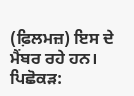(ਫ਼ਿਲਮਜ਼) ਇਸ ਦੇ ਮੈਂਬਰ ਰਹੇ ਹਨ।
ਪਿਛੋਕੜ: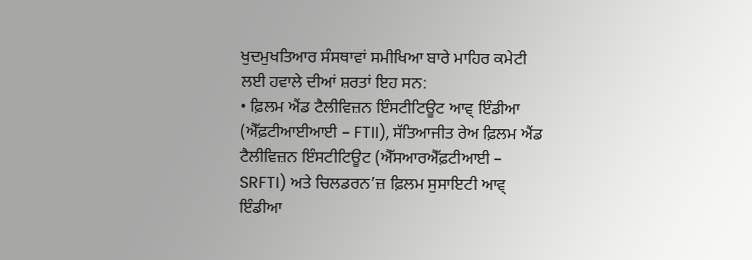ਖੁਦਮੁਖਤਿਆਰ ਸੰਸਥਾਵਾਂ ਸਮੀਖਿਆ ਬਾਰੇ ਮਾਹਿਰ ਕਮੇਟੀ ਲਈ ਹਵਾਲੇ ਦੀਆਂ ਸ਼ਰਤਾਂ ਇਹ ਸਨ:
• ਫ਼ਿਲਮ ਐਂਡ ਟੈਲੀਵਿਜ਼ਨ ਇੰਸਟੀਟਿਊਟ ਆਵ੍ ਇੰਡੀਆ (ਐੱਫ਼ਟੀਆਈਆਈ – FTII), ਸੱਤਿਆਜੀਤ ਰੇਅ ਫ਼ਿਲਮ ਐਂਡ ਟੈਲੀਵਿਜ਼ਨ ਇੰਸਟੀਟਿਊਟ (ਐੱਸਆਰਐੱਫ਼ਟੀਆਈ – SRFTI) ਅਤੇ ਚਿਲਡਰਨ’ਜ਼ ਫ਼ਿਲਮ ਸੁਸਾਇਟੀ ਆਵ੍ ਇੰਡੀਆ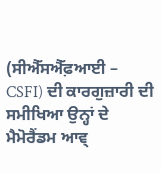(ਸੀਐੱਸਐੱਫ਼ਆਈ – CSFI) ਦੀ ਕਾਰਗੁਜ਼ਾਰੀ ਦੀ ਸਮੀਖਿਆ ਉਨ੍ਹਾਂ ਦੇ ਮੈਮੋਰੈਂਡਮ ਆਵ੍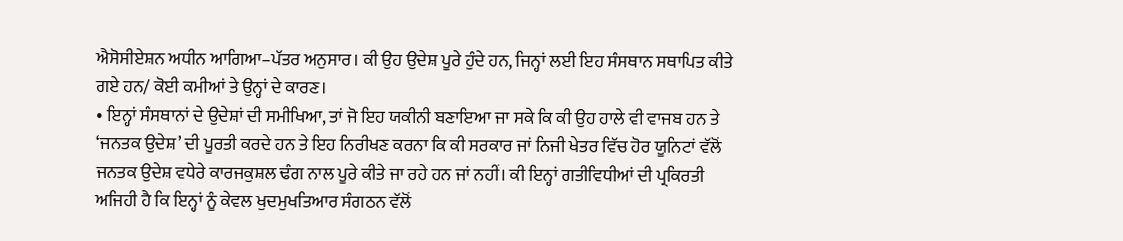ਐਸੋਸੀਏਸ਼ਨ ਅਧੀਨ ਆਗਿਆ–ਪੱਤਰ ਅਨੁਸਾਰ। ਕੀ ਉਹ ਉਦੇਸ਼ ਪੂਰੇ ਹੁੰਦੇ ਹਨ, ਜਿਨ੍ਹਾਂ ਲਈ ਇਹ ਸੰਸਥਾਨ ਸਥਾਪਿਤ ਕੀਤੇ ਗਏ ਹਨ/ ਕੋਈ ਕਮੀਆਂ ਤੇ ਉਨ੍ਹਾਂ ਦੇ ਕਾਰਣ।
• ਇਨ੍ਹਾਂ ਸੰਸਥਾਨਾਂ ਦੇ ਉਦੇਸ਼ਾਂ ਦੀ ਸਮੀਖਿਆ, ਤਾਂ ਜੋ ਇਹ ਯਕੀਨੀ ਬਣਾਇਆ ਜਾ ਸਕੇ ਕਿ ਕੀ ਉਹ ਹਾਲੇ ਵੀ ਵਾਜਬ ਹਨ ਤੇ ‘ਜਨਤਕ ਉਦੇਸ਼’ ਦੀ ਪੂਰਤੀ ਕਰਦੇ ਹਨ ਤੇ ਇਹ ਨਿਰੀਖਣ ਕਰਨਾ ਕਿ ਕੀ ਸਰਕਾਰ ਜਾਂ ਨਿਜੀ ਖੇਤਰ ਵਿੱਚ ਹੋਰ ਯੂਨਿਟਾਂ ਵੱਲੋਂ ਜਨਤਕ ਉਦੇਸ਼ ਵਧੇਰੇ ਕਾਰਜਕੁਸ਼ਲ ਢੰਗ ਨਾਲ ਪੂਰੇ ਕੀਤੇ ਜਾ ਰਹੇ ਹਨ ਜਾਂ ਨਹੀਂ। ਕੀ ਇਨ੍ਹਾਂ ਗਤੀਵਿਧੀਆਂ ਦੀ ਪ੍ਰਕਿਰਤੀ ਅਜਿਹੀ ਹੈ ਕਿ ਇਨ੍ਹਾਂ ਨੂੰ ਕੇਵਲ ਖੁਦਮੁਖਤਿਆਰ ਸੰਗਠਨ ਵੱਲੋਂ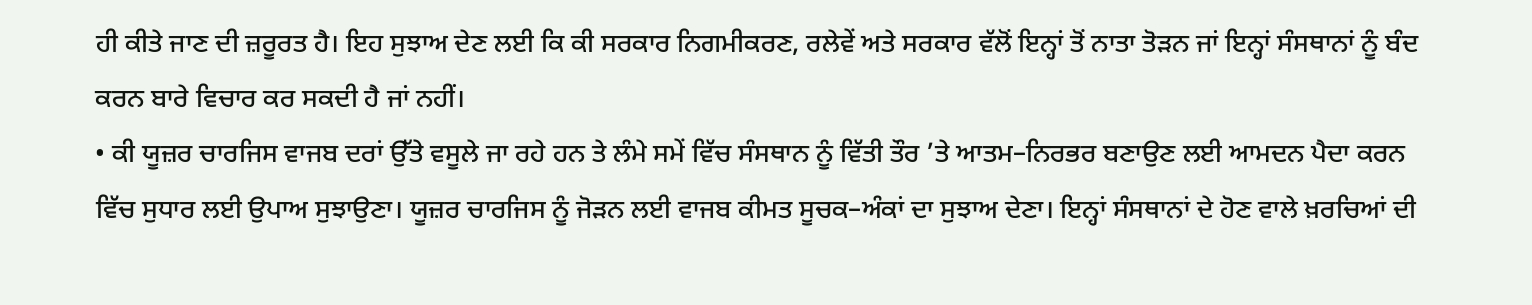ਹੀ ਕੀਤੇ ਜਾਣ ਦੀ ਜ਼ਰੂਰਤ ਹੈ। ਇਹ ਸੁਝਾਅ ਦੇਣ ਲਈ ਕਿ ਕੀ ਸਰਕਾਰ ਨਿਗਮੀਕਰਣ, ਰਲੇਵੇਂ ਅਤੇ ਸਰਕਾਰ ਵੱਲੋਂ ਇਨ੍ਹਾਂ ਤੋਂ ਨਾਤਾ ਤੋੜਨ ਜਾਂ ਇਨ੍ਹਾਂ ਸੰਸਥਾਨਾਂ ਨੂੰ ਬੰਦ ਕਰਨ ਬਾਰੇ ਵਿਚਾਰ ਕਰ ਸਕਦੀ ਹੈ ਜਾਂ ਨਹੀਂ।
• ਕੀ ਯੂਜ਼ਰ ਚਾਰਜਿਸ ਵਾਜਬ ਦਰਾਂ ਉੱਤੇ ਵਸੂਲੇ ਜਾ ਰਹੇ ਹਨ ਤੇ ਲੰਮੇ ਸਮੇਂ ਵਿੱਚ ਸੰਸਥਾਨ ਨੂੰ ਵਿੱਤੀ ਤੌਰ ’ਤੇ ਆਤਮ–ਨਿਰਭਰ ਬਣਾਉਣ ਲਈ ਆਮਦਨ ਪੈਦਾ ਕਰਨ ਵਿੱਚ ਸੁਧਾਰ ਲਈ ਉਪਾਅ ਸੁਝਾਉਣਾ। ਯੂਜ਼ਰ ਚਾਰਜਿਸ ਨੂੰ ਜੋੜਨ ਲਈ ਵਾਜਬ ਕੀਮਤ ਸੂਚਕ–ਅੰਕਾਂ ਦਾ ਸੁਝਾਅ ਦੇਣਾ। ਇਨ੍ਹਾਂ ਸੰਸਥਾਨਾਂ ਦੇ ਹੋਣ ਵਾਲੇ ਖ਼ਰਚਿਆਂ ਦੀ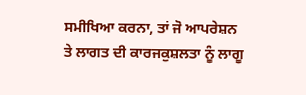ਸਮੀਖਿਆ ਕਰਨਾ, ਤਾਂ ਜੋ ਆਪਰੇਸ਼ਨ ਤੇ ਲਾਗਤ ਦੀ ਕਾਰਜਕੁਸ਼ਲਤਾ ਨੂੰ ਲਾਗੂ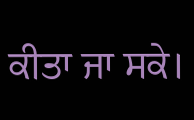ਕੀਤਾ ਜਾ ਸਕੇ।